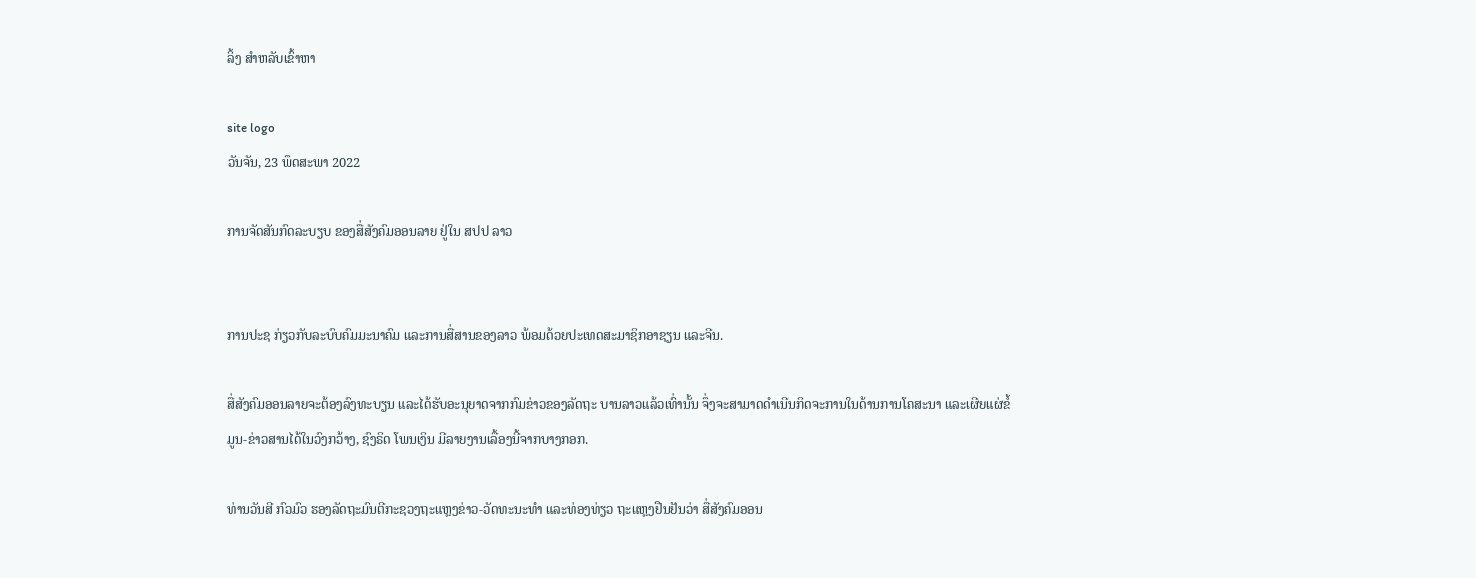ລິ້ງ ສຳຫລັບເຂົ້າຫາ

site logo
ວັນຈັນ, 23 ພຶດສະພາ 2022

ການຈັດສັນກົດລະບຽບ ຂອງສື່ສັງຄົມອອນລາຍ ຢູ່ໃນ ສປປ ລາວ


ການປະຊ ກ່ຽວກັບລະບົບຄົມມະນາຄົມ ແລະການສື່ສານຂອງລາວ ພ້ອມດ້ວຍປະເທດສະມາຊິກອາຊຽນ ແລະຈີນ.

ສື່ສັງຄົມອອນລາຍຈະຕ້ອງລົງທະບຽນ ແລະໄດ້ຮັບອະນຸຍາດຈາກກົມຂ່າວຂອງລັດຖະ ບານລາວແລ້ວເທົ່ານັ້ນ ຈຶ່ງຈະສາມາດດໍາເນີນກິດຈະການໃນດ້ານການໂຄສະນາ ແລະເຜີຍແຜ່ຂໍ້ມູນ-ຂ່າວສານໄດ້ໃນວົງກວ້າງ, ຊົງຣິດ ໂພນເງິນ ມີລາຍງານເລື້ອງນີ້ຈາກບາງກອກ.

ທ່ານວັນສີ ກົວມົວ ຮອງລັດຖະມົນຕີກະຊວງຖະແຫຼງຂ່າວ-ວັດທະນະທໍາ ແລະທ່ອງທ່ຽວ ຖະແຫຼງຢືນຢັນວ່າ ສື່ສັງຄົມອອນ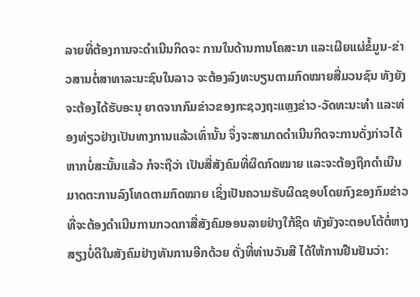ລາຍທີ່ຕ້ອງການຈະດໍາເນີນກິດຈະ ການໃນດ້ານການໂຄສະນາ ແລະເຜີຍແຜ່ຂໍ້ມູນ-ຂ່າວສານຕໍ່ສາທາລະນະຊົນໃນລາວ ຈະຕ້ອງລົງທະບຽນຕາມກົດໝາຍສື່ມວນຊົນ ທັງຍັງຈະຕ້ອງໄດ້ຮັບອະນຸ ຍາດຈາກກົມຂ່າວຂອງກະຊວງຖະແຫຼງຂ່າວ-ວັດທະນະທໍາ ແລະທ່ອງທ່ຽວຢ່າງເປັນທາງການແລ້ວເທົ່ານັ້ນ ຈຶ່ງຈະສາມາດດໍາເນີນກິດຈະການດັ່ງກ່າວໄດ້ ຫາກບໍ່ສະນັ້ນແລ້ວ ກໍຈະຖືວ່າ ເປັນສື່ສັງຄົມທີ່ຜິດກົດໝາຍ ແລະຈະຕ້ອງຖືກດໍາເນີນມາດຕະການລົງໂທດຕາມກົດໝາຍ ເຊິ່ງເປັນຄວາມຮັບຜິດຊອບໂດຍກົງຂອງກົມຂ່າວທີ່ຈະຕ້ອງດໍາເນີນການກວດກາສື່ສັງຄົມອອນລາຍຢ່າງໃກ້ຊິດ ທັງຍັງຈະຕອບໂຕ້ຕໍ່ຫາງສຽງບໍ່ດີໃນສັງຄົມຢ່າງທັນການອີກດ້ວຍ ດັ່ງທີ່ທ່ານວັນສີ ໄດ້ໃຫ້ການຢືນຢັນວ່າ: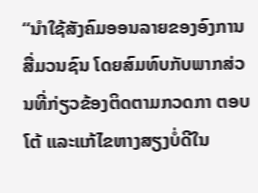“ນໍາໃຊ້ສັງຄົມອອນລາຍຂອງອົງການສື່ມວນຊົນ ໂດຍສົມທົບກັບພາກສ່ວນທີ່ກ່ຽວຂ້ອງຕິດຕາມກວດກາ ຕອບໂຕ້ ແລະແກ້ໄຂຫາງສຽງບໍ່ດີໃນ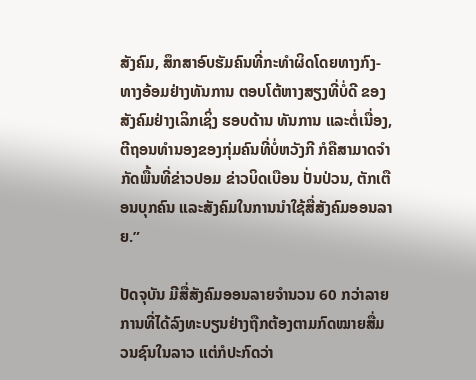ສັງຄົມ, ສຶກສາອົບຮັມຄົນທີ່ກະທໍາຜິດໂດຍທາງກົງ-ທາງອ້ອມຢ່າງທັນການ ຕອບໂຕ້ຫາງສຽງທີ່ບໍ່ດີ ຂອງສັງຄົມຢ່າງເລິກເຊິ່ງ ຮອບດ້ານ ທັນການ ແລະຕໍ່ເນື່ອງ, ຕີຖອນທໍານອງຂອງກຸ່ມຄົນທີ່ບໍ່ຫວັງກີ ກໍຄືສາມາດຈໍາກັດພື້ນທີ່ຂ່າວປອມ ຂ່າວບິດເບືອນ ປັ່ນປ່ວນ, ຕັກເຕືອນບຸກຄົນ ແລະສັງຄົມໃນການນໍາໃຊ້ສື່ສັງຄົມອອນລາຍ.”

ປັດຈຸບັນ ມີສື່ສັງຄົມອອນລາຍຈໍານວນ 60 ກວ່າລາຍການທີ່ໄດ້ລົງທະບຽນຢ່າງຖືກຕ້ອງຕາມກົດໝາຍສື່ມວນຊົນໃນລາວ ແຕ່ກໍປະກົດວ່າ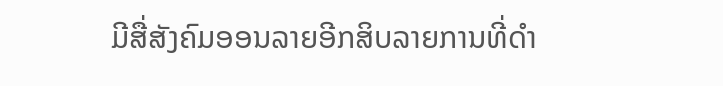ມີສື່ສັງຄົມອອນລາຍອີກສິບລາຍການທີ່ດໍາ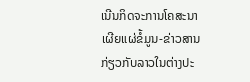ເນີນກິດຈະການໂຄສະນາເຜີຍແຜ່ຂໍ້ມູນ-ຂ່າວສານກ່ຽວກັບລາວໃນຕ່າງປະ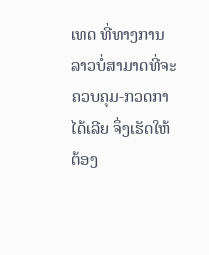ເທດ ທີ່ທາງການລາວບໍ່ສາມາດທີ່ຈະຄວບຄຸມ-ກວດກາໄດ້ເລີຍ ຈຶ່ງເຮັດໃຫ້ຕ້ອງ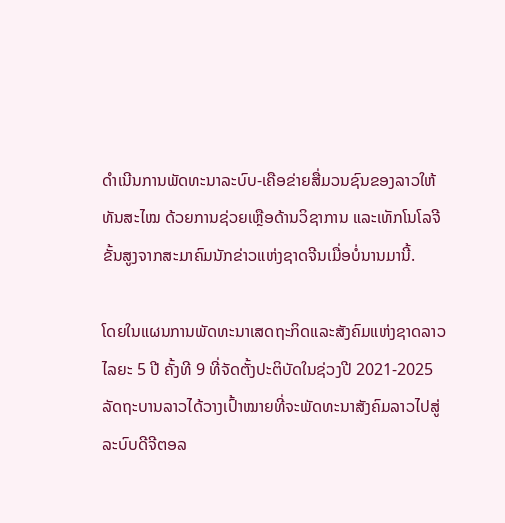ດໍາເນີນການພັດທະນາລະບົບ-ເຄືອຂ່າຍສື່ມວນຊົນຂອງລາວໃຫ້ທັນສະໄໝ ດ້ວຍການຊ່ວຍເຫຼືອດ້ານວິຊາການ ແລະເທັກໂນໂລຈີຂັ້ນສູງຈາກສະມາຄົມນັກຂ່າວແຫ່ງຊາດຈີນເມື່ອບໍ່ນານມານີ້.

ໂດຍໃນແຜນການພັດທະນາເສດຖະກິດແລະສັງຄົມແຫ່ງຊາດລາວໄລຍະ 5 ປີ ຄັ້ງທີ 9 ທີ່ຈັດຕັ້ງປະຕິບັດໃນຊ່ວງປີ 2021-2025 ລັດຖະບານລາວໄດ້ວາງເປົ້າໝາຍທີ່ຈະພັດທະນາສັງຄົມລາວໄປສູ່ລະບົບດີຈີຕອລ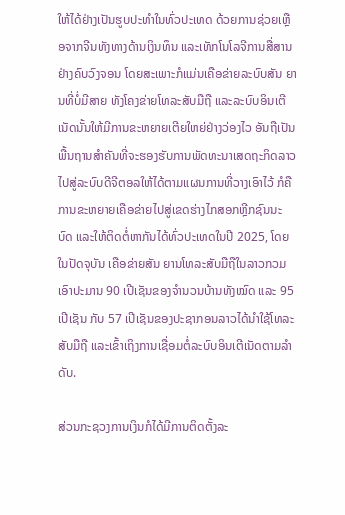ໃຫ້ໄດ້ຢ່າງເປັນຮູບປະທໍາໃນທົ່ວປະເທດ ດ້ວຍການຊ່ວຍເຫຼືອຈາກຈີນທັງທາງດ້ານເງິນທຶນ ແລະເທັກໂນໂລຈີການສື່ສານຢ່າງຄົບວົງຈອນ ໂດຍສະເພາະກໍແມ່ນເຄືອຂ່າຍລະບົບສັນ ຍານທີ່ບໍ່ມີສາຍ ທັງໂຄງຂ່າຍໂທລະສັບມືຖື ແລະລະບົບອິນເຕີເນັດນັ້ນໃຫ້ມີການຂະຫຍາຍເຕີຍໃຫຍ່ຢ່າງວ່ອງໄວ ອັນຖືເປັນພື້ນຖານສໍາຄັນທີ່ຈະຮອງຮັບການພັດທະນາເສດຖະກິດລາວໄປສູ່ລະບົບດີຈີຕອລໃຫ້ໄດ້ຕາມແຜນການທີ່ວາງເອົາໄວ້ ກໍຄືການຂະຫຍາຍເຄືອຂ່າຍໄປສູ່ເຂດຮ່າງໄກສອກຫຼີກຊົນນະບົດ ແລະໃຫ້ຕິດຕໍ່ຫາກັນໄດ້ທົ່ວປະເທດໃນປີ 2025, ໂດຍໃນປັດຈຸບັນ ເຄືອຂ່າຍສັນ ຍານໂທລະສັບມືຖືໃນລາວກວມເອົາປະມານ 90 ເປີເຊັນຂອງຈໍານວນບ້ານທັງໝົດ ແລະ 95 ເປີເຊັນ ກັບ 57 ເປີເຊັນຂອງປະຊາກອນລາວໄດ້ນໍາໃຊ້ໂທລະ ສັບມືຖື ແລະເຂົ້າເຖິງການເຊື່ອມຕໍ່ລະບົບອິນເຕີເນັດຕາມລໍາດັບ.

ສ່ວນກະຊວງການເງິນກໍໄດ້ມີການຕິດຕັ້ງລະ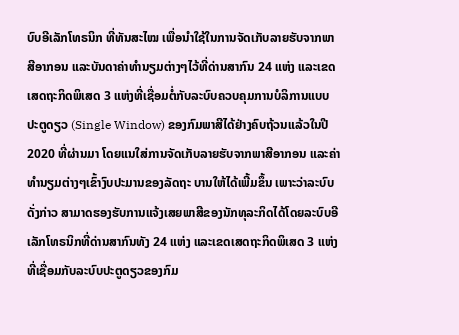ບົບອີເລັກໂທຣນິກ ທີ່ທັນສະໄໝ ເພື່ອນໍາໃຊ້ໃນການຈັດເກັບລາຍຮັບຈາກພາສີອາກອນ ແລະບັນດາຄ່າທໍານຽມຕ່າງໆໄວ້ທີ່ດ່ານສາກົນ 24 ແຫ່ງ ແລະເຂດເສດຖະກິດພິເສດ 3 ແຫ່ງທີ່ເຊື່ອມຕໍ່ກັບລະບົບຄວບຄຸມການບໍລິການແບບປະຕູດຽວ (Single Window) ຂອງກົມພາສີໄດ້ຢ່າງຄົບຖ້ວນແລ້ວໃນປີ 2020 ທີ່ຜ່ານມາ ໂດຍແນໃສ່ການຈັດເກັບລາຍຮັບຈາກພາສີອາກອນ ແລະຄ່າທໍານຽມຕ່າງໆເຂົ້າງົບປະມານຂອງລັດຖະ ບານໃຫ້ໄດ້ເພີ້ມຂຶ້ນ ເພາະວ່າລະບົບດັ່ງກ່າວ ສາມາດຮອງຮັບການແຈ້ງເສຍພາສີຂອງນັກທຸລະກິດໄດ້ໂດຍລະບົບອີເລັກໂທຣນິກທີ່ດ່ານສາກົນທັງ 24 ແຫ່ງ ແລະເຂດເສດຖະກິດພິເສດ 3 ແຫ່ງທີ່ເຊື່ອມກັບລະບົບປະຕູດຽວຂອງກົມ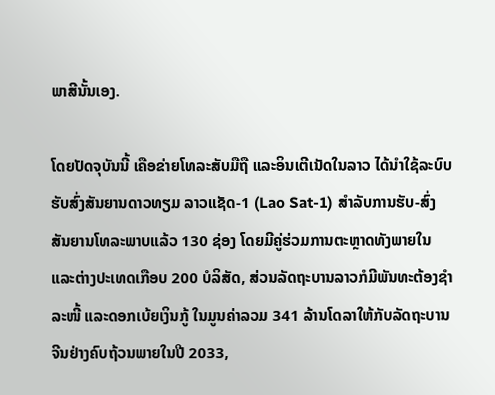ພາສີນັ້ນເອງ.

ໂດຍປັດຈຸບັນນີ້ ເຄືອຂ່າຍໂທລະສັບມືຖື ແລະອິນເຕີເນັດໃນລາວ ໄດ້ນໍາໃຊ້ລະບົບຮັບສົ່ງສັນຍານດາວທຽມ ລາວແຊັດ-1 (Lao Sat-1) ສໍາລັບການຮັບ-ສົ່ງສັນຍານໂທລະພາບແລ້ວ 130 ຊ່ອງ ໂດຍມີຄູ່ຮ່ວມການຕະຫຼາດທັງພາຍໃນ ແລະຕ່າງປະເທດເກືອບ 200 ບໍລິສັດ, ສ່ວນລັດຖະບານລາວກໍມີພັນທະຕ້ອງຊໍາລະໜີ້ ແລະດອກເບ້ຍເງິນກູ້ ໃນມູນຄ່າລວມ 341 ລ້ານໂດລາໃຫ້ກັບລັດຖະບານຈີນຢ່າງຄົບຖ້ວນພາຍໃນປີ 2033,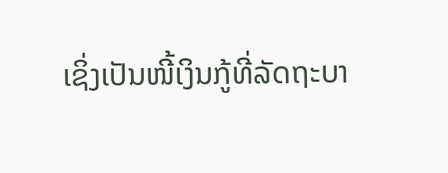ເຊິ່ງເປັນໜີ້ເງິນກູ້ທີ່ລັດຖະບາ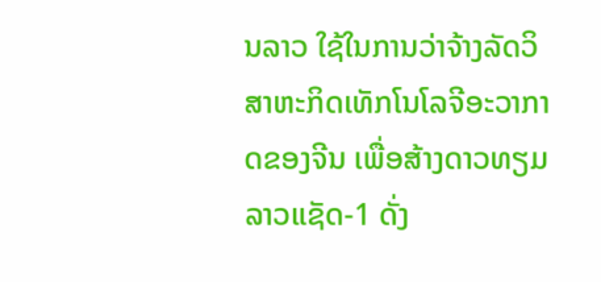ນລາວ ໃຊ້ໃນການວ່າຈ້າງລັດວິສາຫະກິດເທັກໂນໂລຈີອະວາກາດຂອງຈີນ ເພື່ອສ້າງດາວທຽມ ລາວແຊັດ-1 ດັ່ງ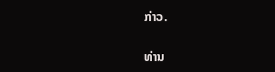ກ່າວ.

ທ່ານ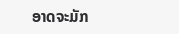ອາດຈະມັກ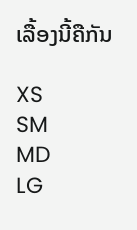ເລື້ອງນີ້ຄືກັນ

XS
SM
MD
LG